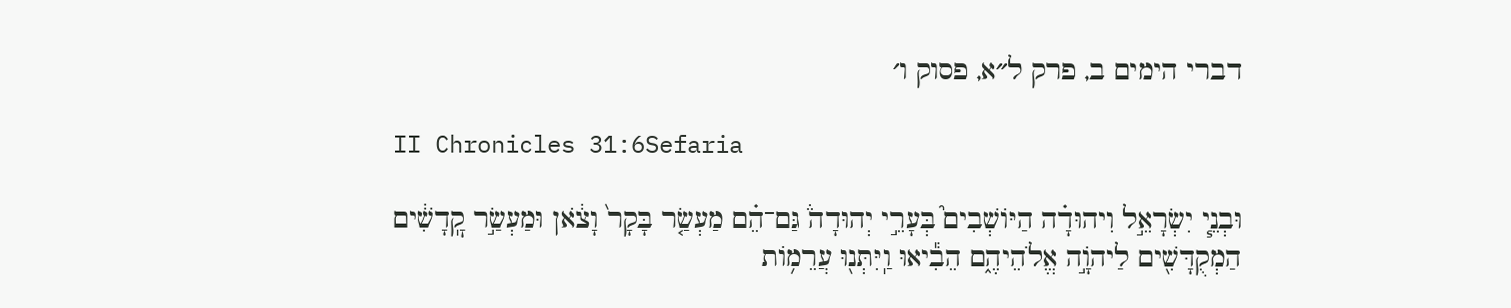דברי הימים ב, פרק ל״א, פסוק ו׳

II Chronicles 31:6Sefaria

וּבְנֵ֧י יִשְׂרָאֵ֣ל וִיהוּדָ֗ה הַיּוֹשְׁבִים֮ בְּעָרֵ֣י יְהוּדָה֒ גַּם־הֵ֗ם מַעְשַׂ֤ר בָּקָר֙ וָצֹ֔אן וּמַעְשַׂ֣ר קׇֽדָשִׁ֔ים הַמְקֻדָּשִׁ֖ים לַיהֹוָ֣ה אֱלֹהֵיהֶ֑ם הֵבִ֕יאוּ וַֽיִּתְּנ֖וּ עֲרֵמ֥וֹת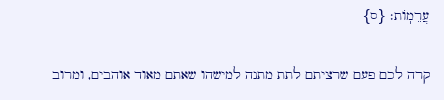עֲרֵמֽוֹת׃ {ס}

קרה לכם פעם שרציתם לתת מתנה למישהו שאתם מאוד אוהבים, ומרוב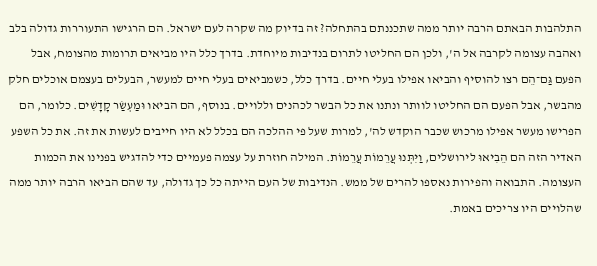התלהבות הבאתם הרבה יותר ממה שתכננתם בהתחלה? זה בדיוק מה שקרה לעם ישראל. הם הרגישו התעוררות גדולה בלב ואהבה עצומה לקרבה אל ה', ולכן הם החליטו לתרום בנדיבות מיוחדת. בדרך כלל היו מביאים תרומות מהצומח, אבל הפעם גַּם־הֵם רצו להוסיף והביאו אפילו בעלי חיים. בדרך כלל, כשמביאים בעלי חיים למעשר, הבעלים בעצמם אוכלים חלק מהבשר, אבל הפעם הם החליטו לוותר ונתנו את כל הבשר לכהנים וללויים. בנוסף, הם הביאו וּמַעְשַׂר קָדָשִׁים. כלומר, הם הפרישו מעשר אפילו מרכוש שכבר הוקדש לה', למרות שעל פי ההלכה הם בכלל לא היו חייבים לעשות את זה. את כל השפע האדיר הזה הם הֵבִיאוּ לירושלים, וַיִּתְּנוּ עֲרֵמוֹת עֲרֵמוֹת. המילה חוזרת על עצמה פעמיים כדי להדגיש בפנינו את הכמות העצומה. התבואה והפירות נאספו להרים של ממש. הנדיבות של העם הייתה כל כך גדולה, עד שהם הביאו הרבה יותר ממה שהלויים היו צריכים באמת.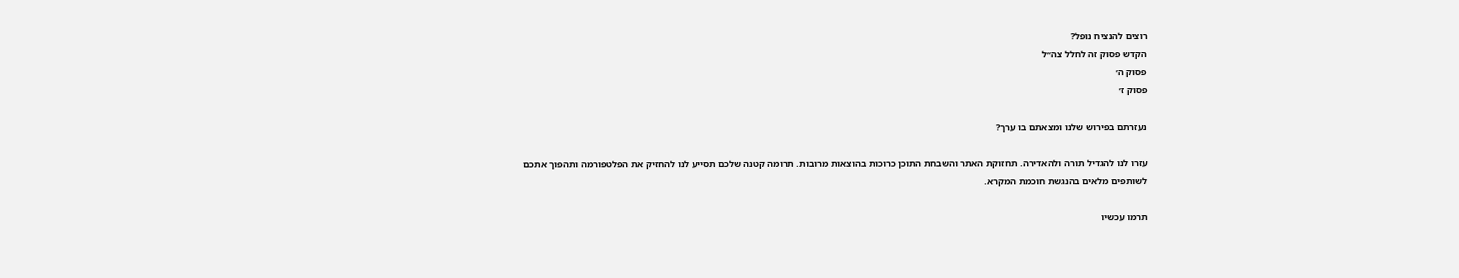רוצים להנציח נופל?
הקדש פסוק זה לחלל צה״ל
פסוק ה׳
פסוק ז׳

נעזרתם בפירוש שלנו ומצאתם בו ערך?

עזרו לנו להגדיל תורה ולהאדירה. תחזוקת האתר והשבחת התוכן כרוכות בהוצאות מרובות. תרומה קטנה שלכם תסייע לנו להחזיק את הפלטפורמה ותהפוך אתכם לשותפים מלאים בהנגשת חוכמת המקרא.

תרמו עכשיו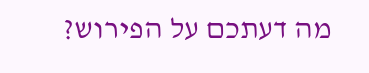מה דעתכם על הפירוש?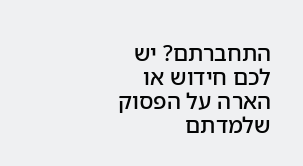התחברתם? יש לכם חידוש או הארה על הפסוק שלמדתם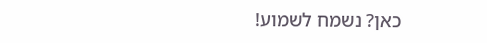כאן? נשמח לשמוע!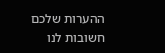ההערות שלכם חשובות לנו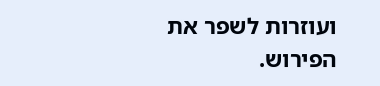ועוזרות לשפר את הפירוש.